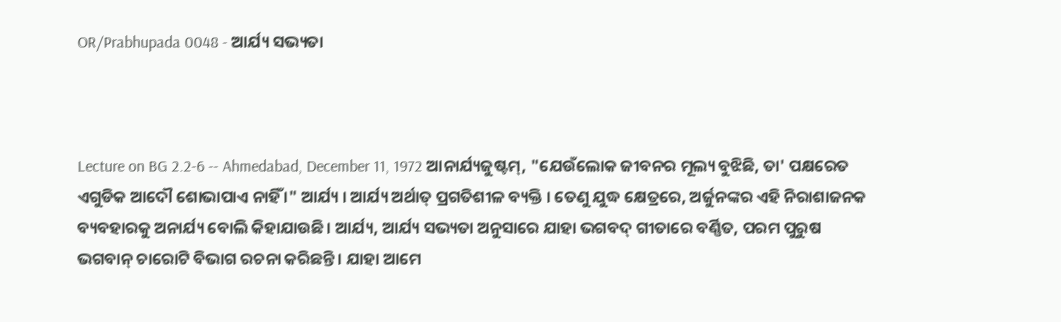OR/Prabhupada 0048 - ଆର୍ଯ୍ୟ ସଭ୍ୟତା



Lecture on BG 2.2-6 -- Ahmedabad, December 11, 1972 ଆନାର୍ଯ୍ୟଜୁଷ୍ଟମ୍, "ଯେଉଁଲୋକ ଜୀବନର ମୂଲ୍ୟ ବୁଝିଛି, ତା' ପକ୍ଷରେତ ଏଗୁଡିକ ଆଦୌ ଶୋଭାପାଏ ନାହିଁ ।" ଆର୍ଯ୍ୟ । ଆର୍ଯ୍ୟ ଅର୍ଥାତ୍ ପ୍ରଗତିଶୀଳ ବ୍ୟକ୍ତି । ତେଣୁ ଯୁଦ୍ଧ କ୍ଷେତ୍ରରେ, ଅର୍ଜୁନଙ୍କର ଏହି ନିରାଶାଜନକ ବ୍ୟବହାରକୁ ଅନାର୍ଯ୍ୟ ବୋଲି କିହାଯାଉଛି । ଆର୍ଯ୍ୟ, ଆର୍ଯ୍ୟ ସଭ୍ୟତା ଅନୁସାରେ ଯାହା ଭଗବଦ୍ ଗୀତାରେ ବର୍ଣ୍ଣିତ, ପରମ ପୁରୁଷ ଭଗବାନ୍ ଚାରୋଟି ବିଭାଗ ରଚନା କରିଛନ୍ତି । ଯାହା ଆମେ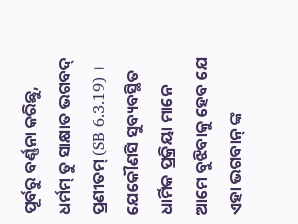ପୂର୍ବରୁ ବର୍ଣ୍ଣନା କରିଛୁ, ଧର୍ମମ୍ ତୁ ସାକ୍ଷାତ ଭଗବଦ୍ ପ୍ରଣୀତମ୍ (SB 6.3.19) । ଯେକୌଣସି ସୁବ୍ୟବସ୍ଥିତ ଧାର୍ମିକ ପ୍ରକ୍ରିୟା ମାନେ ଆମେ ବୁଝିବାକୁ ହେବ ଯେ ଏହା ଭଗବାନ୍ ଙ୍କ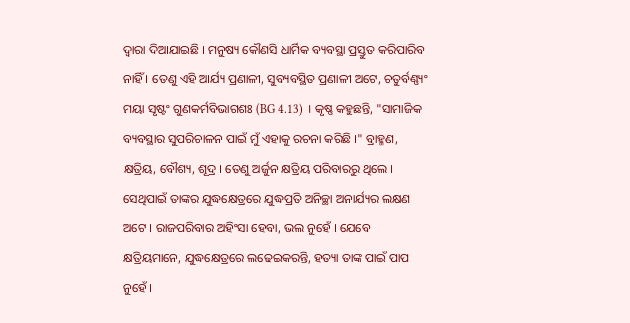ଦ୍ଵାରା ଦିଆଯାଇଛି । ମନୁଷ୍ୟ କୌଣସି ଧାର୍ମିକ ବ୍ୟବସ୍ଥା ପ୍ରସ୍ତୁତ କରିପାରିବ ନାହିଁ । ତେଣୁ ଏହି ଆର୍ଯ୍ୟ ପ୍ରଣାଳୀ, ସୁବ୍ୟବସ୍ଥିତ ପ୍ରଣାଳୀ ଅଟେ, ଚତୁର୍ବଣ୍ଣ୍ୟଂ ମୟା ସୃଷ୍ଟଂ ଗୁଣକର୍ମବିଭାଗଶଃ (BG 4.13) । କୃଷ୍ଣ କହୁଛନ୍ତି, "ସାମାଜିକ ବ୍ୟବସ୍ଥାର ସୁପରିଚାଳନ ପାଇଁ ମୁଁ ଏହାକୁ ରଚନା କରିଛି ।" ବ୍ରାହ୍ମଣ, କ୍ଷତ୍ରିୟ, ବୌଶ୍ୟ, ଶୂଦ୍ର । ତେଣୁ ଅର୍ଜୁନ କ୍ଷତ୍ରିୟ ପରିବାରରୁ ଥିଲେ । ସେଥିପାଇଁ ତାଙ୍କର ଯୁଦ୍ଧକ୍ଷେତ୍ରରେ ଯୁଦ୍ଧପ୍ରତି ଅନିଚ୍ଛା ଅନାର୍ଯ୍ୟର ଲକ୍ଷଣ ଅଟେ । ରାଜପରିବାର ଅହିଂସା ହେବା, ଭଲ ନୁହେଁ । ଯେବେ କ୍ଷତ୍ରିୟମାନେ, ଯୁଦ୍ଧକ୍ଷେତ୍ରରେ ଲଢେଇକରନ୍ତି, ହତ୍ୟା ତାଙ୍କ ପାଇଁ ପାପ ନୁହେଁ ।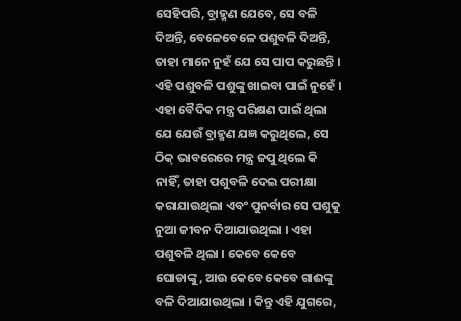ସେହିପରି, ବ୍ରାହ୍ମଣ ଯେବେ, ସେ ବଳି ଦିଅନ୍ତି, ବେଳେବେଳେ ପଶୁବଳି ଦିଅନ୍ତି, ତାହା ମାନେ ନୁହଁ ଯେ ସେ ପାପ କରୁଛନ୍ତି । ଏହି ପଶୁବଳି ପଶୁଙ୍କୁ ଖାଇବା ପାଇଁ ନୁହେଁ । ଏହା ବୈଦିକ ମନ୍ତ୍ର ପରିକ୍ଷଣ ପାଇଁ ଥିଲା ଯେ ଯେଉଁ ବ୍ରାହ୍ମଣ ଯଜ୍ଞ କରୁଥିଲେ, ସେ ଠିକ୍ ଭାବରେରେ ମନ୍ତ୍ର ଜପୁ ଥିଲେ କି ନାହିଁ, ତାହା ପଶୁବଳି ଦେଇ ପରୀକ୍ଷା କରାଯାଉଥିଲା ଏବଂ ପୁନର୍ବାର ସେ ପଶୁକୁ ନୁଆ ଜୀବନ ଦିଆଯାଉଥିଲା । ଏହା ପଶୁବଳି ଥିଲା । କେବେ କେବେ ଘୋଡାଙ୍କୁ, ଆଉ କେବେ କେବେ ଗାଈଙ୍କୁ ବଳି ଦିଆଯାଉଥିଲା । କିନ୍ତୁ ଏହି ଯୁଗରେ,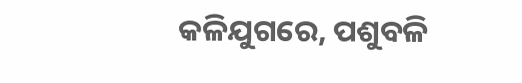କଳିଯୁଗରେ, ପଶୁବଳି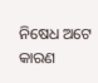ନିଷେଧ ଅଟେ କାରଣ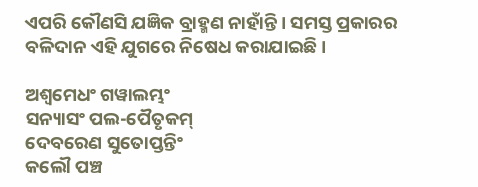ଏପରି କୌଣସି ଯଜ୍ଞିକ ବ୍ରାହ୍ମଣ ନାହାଁନ୍ତି । ସମସ୍ତ ପ୍ରକାରର ବଳିଦାନ ଏହି ଯୁଗରେ ନିଷେଧ କରାଯାଇଛି ।

ଅଶ୍ଵମେଧଂ ଗୱାଲମ୍ଭଂ
ସନ୍ୟାସଂ ପଲ-ପୈତୃକମ୍
ଦେବରେଣ ସୁତୋପ୍ତନ୍ତିଂ
କଲୌ ପଞ୍ଚ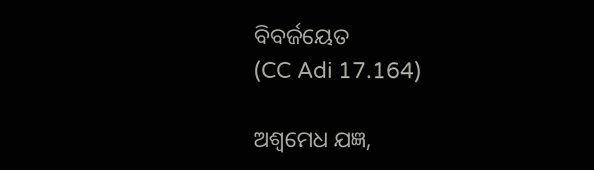ବିବର୍ଜୟେତ
(CC Adi 17.164)

ଅଶ୍ଵମେଧ ଯଜ୍ଞ,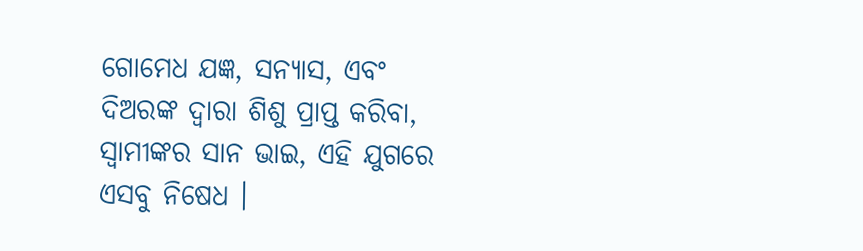ଗୋମେଧ ଯଜ୍ଞ, ସନ୍ୟାସ, ଏବଂ ଦିଅରଙ୍କ ଦ୍ଵାରା ଶିଶୁ ପ୍ରାପ୍ତ କରିବା, ସ୍ଵାମୀଙ୍କର ସାନ ଭାଇ, ଏହି ଯୁଗରେ ଏସବୁ ନିଷେଧ ।